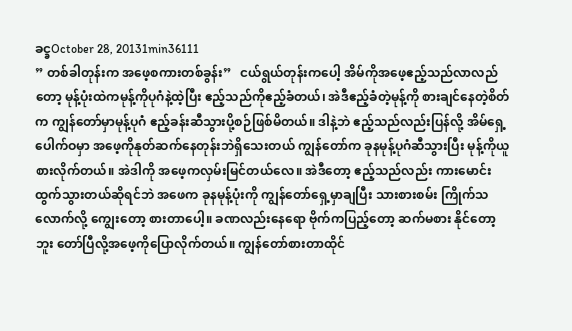ခင္ခOctober 28, 20131min36111
” တစ်ခါတုန်းက အဖေ့စကားတစ်ခွန်း”   ငယ်ရွယ်တုန်းကပေါ့ အိမ်ကိုအဖေ့ဧည့်သည်လာလည်တော့ မုန့်ပုံးထဲကမုန့်ကိုပုဂံနဲ့ထဲ့ပြီး ဧည့်သည်ကိုဧည့်ခံတယ်၊ အဲဒီဧည့်ခံတဲ့မုန့်ကို စားချင်နေတဲ့စိတ်က ကျွန်တော်မှာမုန့်ပုဂံ ဧည့်ခန်းဆီသွားပို့စဉ်ဖြစ်မိတယ်။ ဒါနဲ့ဘဲ ဧည့်သည်လည်းပြန်လို့ အိမ်ရှေ့ပေါက်ဝမှာ အဖေ့ကိုနုတ်ဆက်နေတုန်းဘဲရှိသေးတယ် ကျွန်တော်က ခုနမုန့်ပုဂံဆီသွားပြီး မုန့်ကိုယူစားလိုက်တယ်။ အဲဒါကို အဖေ့ကလှမ်းမြင်တယ်လေ။ အဲဒီတော့ ဧည့်သည်လည်း ကားမောင်းထွက်သွားတယ်ဆိုရင်ဘဲ အဖေက ခုနမုန့်ပုံးကို ကျွန်တော်ရှေ့မှာချပြီး သားစားစမ်း ကြိုက်သလောက်လို့ ကျွေးတော့ စားတာပေါ့။ ခဏလည်းနေရော ဗိုက်ကပြည့်တော့ ဆက်မစား နိုင်တော့ဘူး တော်ပြီလို့အဖေ့ကိုပြောလိုက်တယ်။ ကျွန်တော်စားတာထိုင်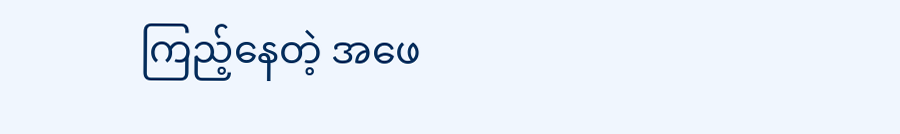ကြည့်နေတဲ့ အဖေ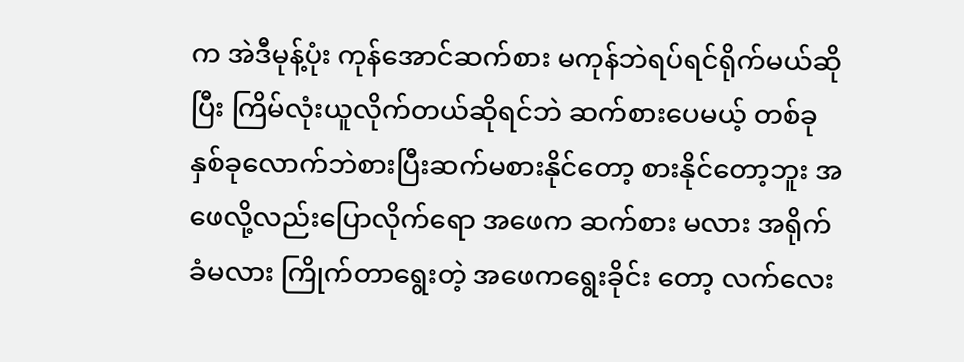က အဲဒီမုန့်ပုံး ကုန်အောင်ဆက်စား မကုန်ဘဲရပ်ရင်ရိုက်မယ်ဆိုပြီး ကြိမ်လုံးယူလိုက်တယ်ဆိုရင်ဘဲ ဆက်စားပေမယ့် တစ်ခု နှစ်ခုလောက်ဘဲစားပြီးဆက်မစားနိုင်တော့ စားနိုင်တော့ဘူး အဖေလို့လည်းပြောလိုက်ရော အဖေက ဆက်စား မလား အရိုက်ခံမလား ကြိုက်တာရွေးတဲ့ အဖေကရွေးခိုင်း တော့ လက်လေး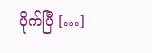ပိုက်ပြီ […]